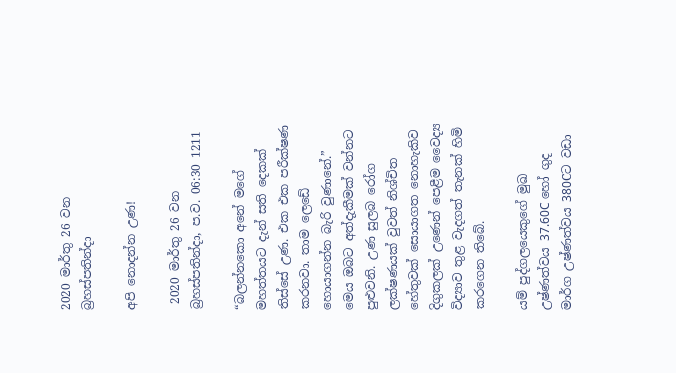2020 මාර්තු 26 වන බ්‍රහස්පතින්දා

අපි නොදන්න උණ!

 2020 මාර්තු 26 වන බ්‍රහස්පතින්දා, ප.ව. 06:30 1211

“බලන්නකො අනේ මගේ මහත්තයට දැන් සති දෙකක් තිස්සේ උණ. එක එක පරීක්ෂණ කරනවා. තාම ලෙඩේ හොයාගන්න බැරි වුණානේ.” මෙය ඔබට අත්දැකීමක් වන්නට පුළුවනි. උණ සුලබ රෝග ලක්ෂණයක් වුවත් නිශ්චිත හේතුවක් සොයාගත නොහැකිව දිගුකලක් උණෙන් පෙළීම වෛද්‍ය විද්‍යාව තුළ වැදගත් තැනක් හිමි කරගෙන තිබේ.

යම් පුද්ගලයෙකුගේ මුඛ උෂ්ණත්වය 37.60C හෝ ගුද මාර්ග උෂ්ණත්වය 380Cට වඩා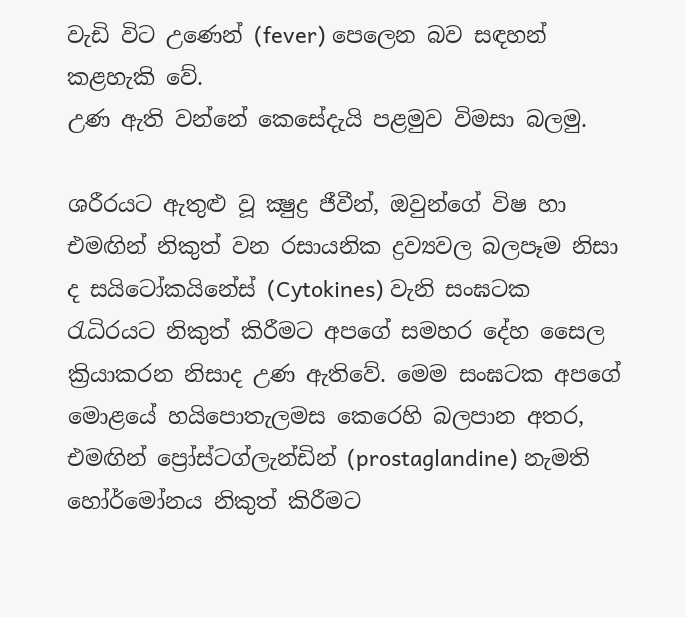වැඩි විට උණෙන් (fever) පෙලෙන බව සඳහන් කළහැකි වේ.
උණ ඇති වන්නේ කෙසේදැයි පළමුව විමසා බලමු.

ශරීරයට ඇතුළු වූ ක්‍ෂුද්‍ර ජීවීන්, ඔවුන්ගේ විෂ හා එමඟින් නිකුත් වන රසායනික ද්‍රව්‍යවල බලපෑම නිසා ද සයිටෝකයිනේස් (Cytokines) වැනි සංඝටක රැධිරයට නිකුත් කිරීමට අපගේ සමහර දේහ සෛල ක්‍රියාකරන නිසාද උණ ඇතිවේ. මෙම සංඝටක අපගේ මොළයේ හයිපොතැලමස කෙරෙහි බලපාන අතර, එමඟින් ප්‍රෝස්ටග්ලැන්ඩින් (prostaglandine) නැමති හෝර්මෝනය නිකුත් කිරීමට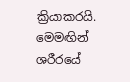ක්‍රියාකරයි. මෙමඟින් ශරීරයේ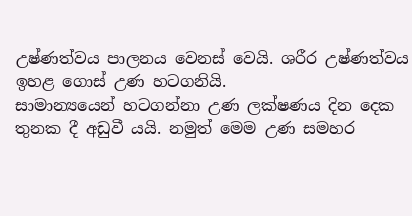උෂ්ණත්වය පාලනය වෙනස් වෙයි. ශරීර උෂ්ණත්වය ඉහළ ගොස් උණ හටගනියි.
සාමාන්‍යයෙන් හටගන්නා උණ ලක්ෂණය දින දෙක තුනක දී අඩුවී යයි. නමුත් මෙම උණ සමහර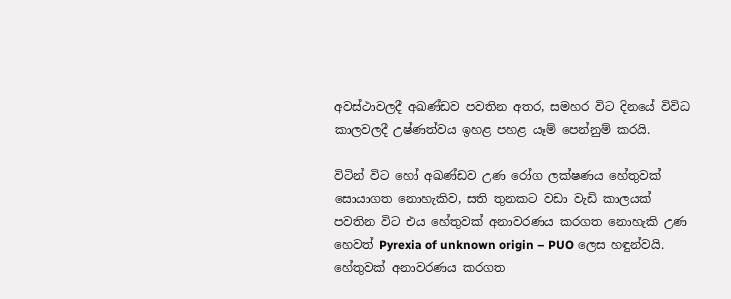අවස්ථාවලදී අඛණ්ඩව පවතින අතර, සමහර විට දිනයේ විවිධ කාලවලදී උෂ්ණත්වය ඉහළ පහළ යෑම් පෙන්නුම් කරයි.

විටින් විට හෝ අඛණ්ඩව උණ රෝග ලක්ෂණය හේතුවක් සොයාගත නොහැකිව, සති තුනකට වඩා වැඩි කාලයක් පවතින විට එය හේතුවක් අනාවරණය කරගත නොහැකි උණ හෙවත් Pyrexia of unknown origin – PUO ලෙස හඳුන්වයි.
හේතුවක් අනාවරණය කරගත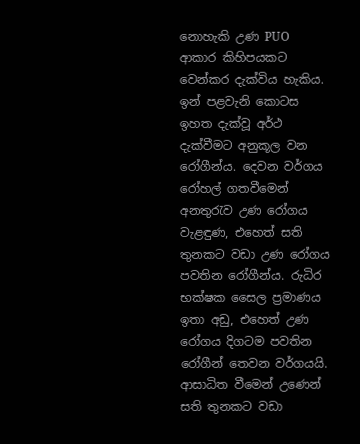නොහැකි උණ PUO ආකාර කිහිපයකට වෙන්කර දැක්විය හැකිය. ඉන් පළවැනි කොටස ඉහත දැක්වූ අර්ථ දැක්වීමට අනුකූල වන රෝගීන්ය. දෙවන වර්ගය රෝහල් ගතවීමෙන් අනතුරැව උණ රෝගය වැළඳුණ, එහෙත් සති තුනකට වඩා උණ රෝගය පවතින රෝගීන්ය. රුධිර භක්ෂක සෛල ප්‍රමාණය ඉතා අඩු, එහෙත් උණ රෝගය දිගටම පවතින රෝගීන් තෙවන වර්ගයයි. ආසාධිත වීමෙන් උණෙන් සති තුනකට වඩා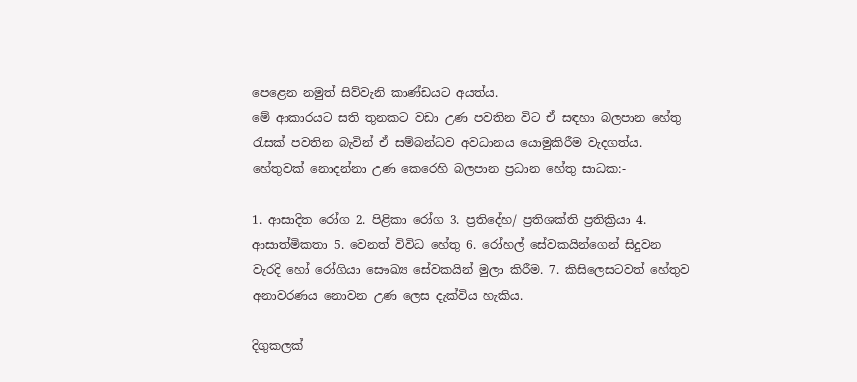පෙළෙන නමුත් සිව්වැනි කාණ්ඩයට අයත්ය.
මේ ආකාරයට සති තුනකට වඩා උණ පවතින විට ඒ සඳහා බලපාන හේතු රැසක් පවතින බැවින් ඒ සම්බන්ධව අවධානය යොමුකිරීම වැදගත්ය.
හේතුවක් නොදන්නා උණ කෙරෙහි බලපාන ප්‍රධාන හේතු සාධක:-

1. ආසාදිත රෝග 2. පිළිකා රෝග 3. ප්‍රතිදේහ/ ප්‍රතිශක්ති ප්‍රතික්‍රියා 4. ආසාත්මිකතා 5. වෙනත් විවිධ හේතු 6. රෝහල් සේවකයින්ගෙන් සිදුවන වැරදි හෝ රෝගියා සෞඛ්‍ය සේවකයින් මුලා කිරීම. 7. කිසිලෙසටවත් හේතුව අනාවරණය නොවන උණ ලෙස දැක්විය හැකිය.

දිගුකලක්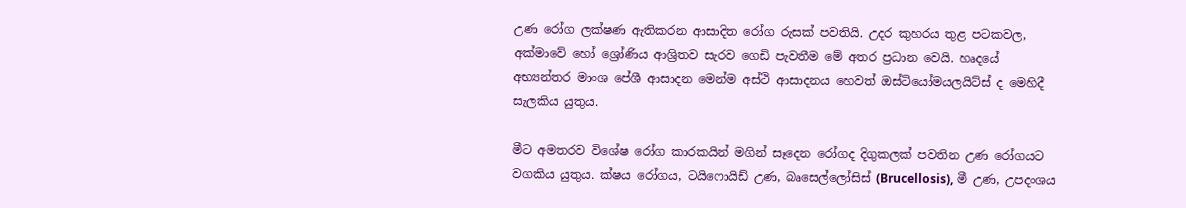උණ රෝග ලක්ෂණ ඇතිකරන ආසාදිත රෝග රුසක් පවතියි. උදර කුහරය තුළ පටකවල, අක්මාවේ හෝ ශ්‍රෝණිය ආශ්‍රිතව සැරව ගෙඩි පැවතීම මේ අතර ප්‍රධාන වෙයි. හෘදයේ අභ්‍යන්තර මාංශ පේශී ආසාදන මෙන්ම අස්ථි ආසාදනය හෙවත් ඔස්ටියෝමයලයිට්ස් ද මෙහිදී සැලකිය යුතුය.

මීට අමතරව විශේෂ රෝග කාරකයින් මගින් සෑදෙන රෝගද දිගුකලක් පවතින උණ රෝගයට වගකිය යුතුය. ක්ෂය රෝගය, ටයිෆොයිඩ් උණ, බෘසෙල්ලෝසිස් (Brucellosis), මී උණ, උපදංශය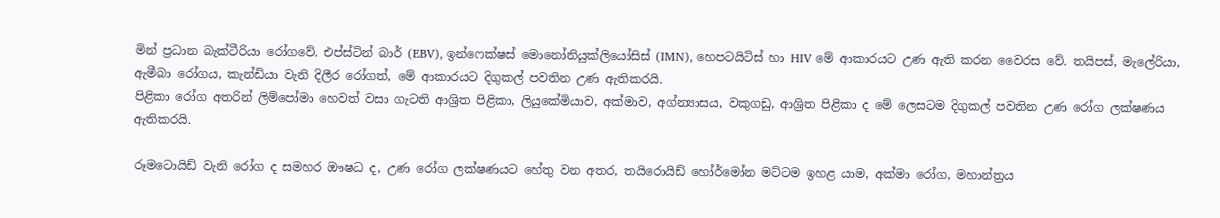මින් ප්‍රධාන බැක්ටීරියා රෝගවේ. එප්ස්ටින් බාර් (EBV), ඉන්ෆෙක්ෂස් මොනෝනියුක්ලියෝසිස් (IMN), හෙපටයිටිස් හා HIV මේ ආකාරයට උණ ඇති කරන වෛරස වේ. තයිපස්, මැලේරියා, ඇමීබා රෝගය, කැන්ඩියා වැනි දිලීර රෝගත්, මේ ආකාරයට දිගුකල් පවතින උණ ඇතිකරයි.
පිළිකා රෝග අතරින් ලිම්පෝමා හෙවත් වසා ගැටති ආශ්‍රිත පිළිකා, ලියුකේමියාව, අක්මාව, අග්න්‍යාසය, වකුගඩු, ආශ්‍රිත පිළිකා ද මේ ලෙසටම දිගුකල් පවතින උණ රෝග ලක්ෂණය ඇතිකරයි.

රූමටොයිඩ් වැනි රෝග ද සමහර ඖෂධ ද, උණ රෝග ලක්ෂණයට හේතු වන අතර, තයිරොයිඩ් හෝර්මෝන මට්ටම ඉහළ යාම, අක්මා රෝග, මහාන්ත්‍රය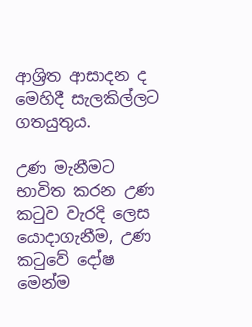ආශ්‍රිත ආසාදන ද මෙහිදී සැලකිල්ලට ගතයුතුය.

උණ මැනීමට භාවිත කරන උණ කටුව වැරදි ලෙස යොදාගැනීම, උණ කටුවේ දෝෂ මෙන්ම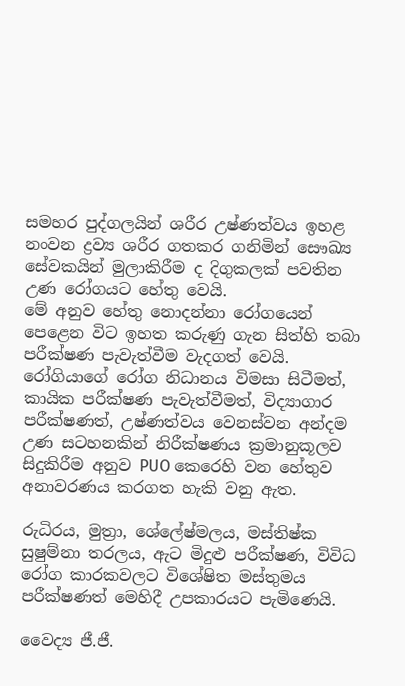සමහර පුද්ගලයින් ශරීර උෂ්ණත්වය ඉහළ නංවන ද්‍රව්‍ය ශරීර ගතකර ගනිමින් සෞඛ්‍ය සේවකයින් මුලාකිරීම ද දිගුකලක් පවතින උණ රෝගයට හේතු වෙයි.
මේ අනුව හේතු නොදන්නා රෝගයෙන් පෙළෙන විට ඉහත කරුණු ගැන සිත්හි තබා පරීක්ෂණ පැවැත්වීම වැදගත් වෙයි. රෝගියාගේ රෝග නිධානය විමසා සිටීමත්, කායික පරීක්ෂණ පැවැත්වීමත්, විද්‍යාගාර පරීක්ෂණත්, උෂ්ණත්වය වෙනස්වන අන්දම උණ සටහනකින් නිරීක්ෂණය ක්‍රමානුකූලව සිදුකිරීම අනුව PUO කෙරෙහි වන හේතුව අනාවරණය කරගත හැකි වනු ඇත.

රුධිරය, මුත්‍රා, ශේලේෂ්මලය, මස්තිෂ්ක සුෂුම්නා තරලය, ඇට මිදුළු පරීක්ෂණ, විවිධ රෝග කාරකවලට විශේෂිත මස්තුමය පරීක්ෂණත් මෙහිදී උපකාරයට පැමිණෙයි.

වෛද්‍ය ජී.ජී.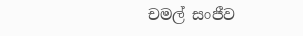චමල් සංජීව